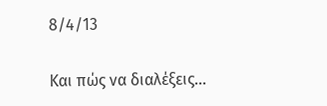8/4/13

Και πώς να διαλέξεις...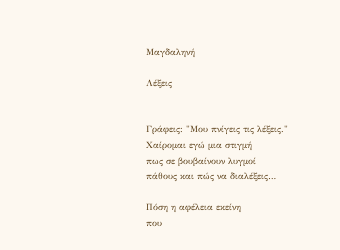Μαγδαληνή

Λέξεις


Γράφεις: "Μου πνίγεις τις λέξεις."
Χαίρομαι εγώ μια στιγμή
πως σε βουβαίνουν λυγμοί
πάθους και πώς να διαλέξεις…

Πόση η αφέλεια εκείνη
που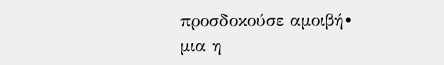προσδοκούσε αμοιβή∙
μια η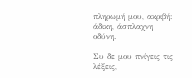πληρωμή μου, ακριβή:
άδικη, άσπλαχνη οδύνη.

Συ δε μου πνίγεις τις λέξεις,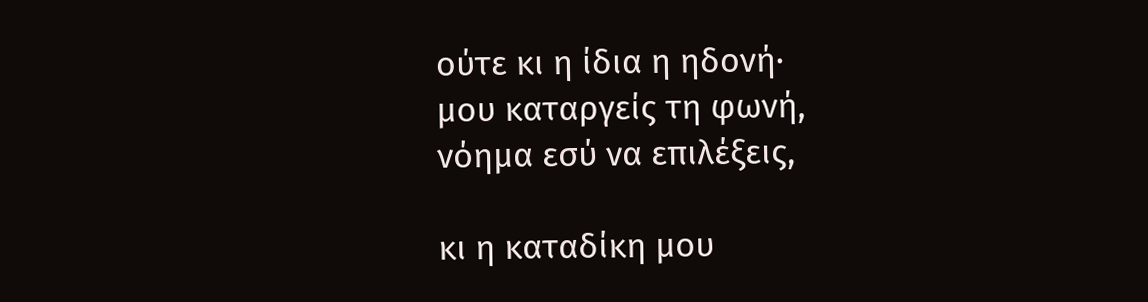ούτε κι η ίδια η ηδονή∙
μου καταργείς τη φωνή,
νόημα εσύ να επιλέξεις,

κι η καταδίκη μου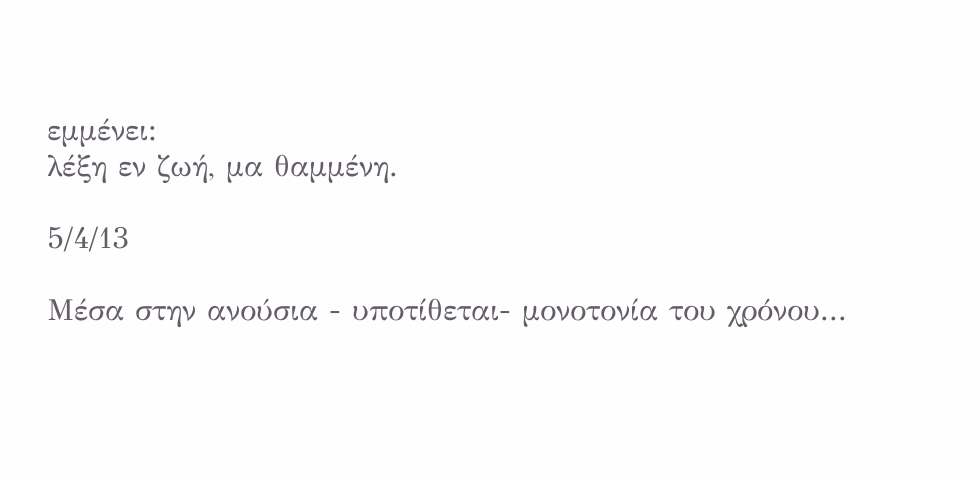εμμένει:
λέξη εν ζωή, μα θαμμένη.

5/4/13

Μέσα στην ανούσια - υποτίθεται- μονοτονία του χρόνου...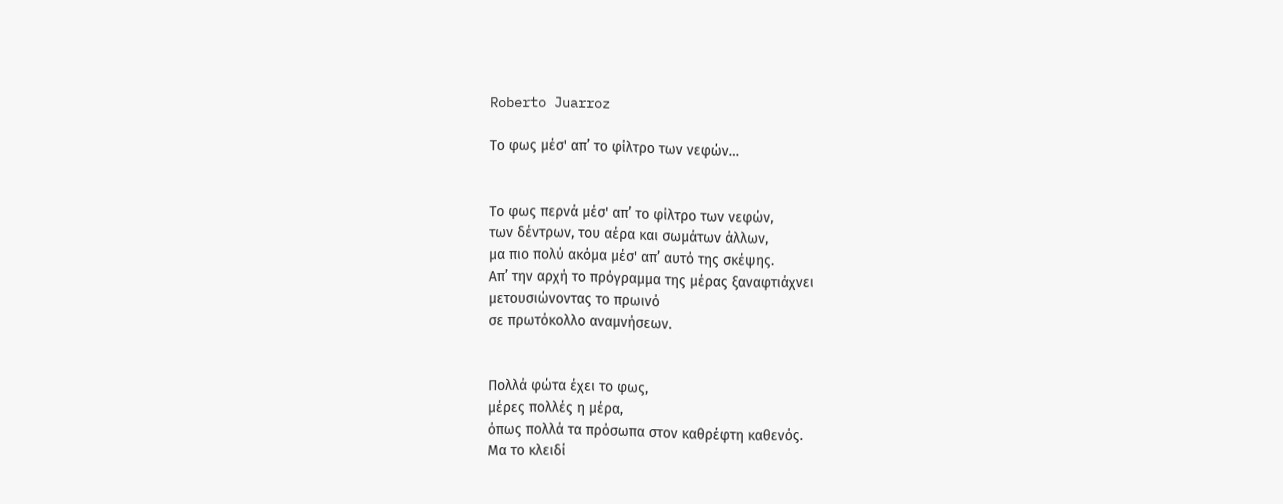Roberto Juarroz

Το φως μέσ' απ’ το φίλτρο των νεφών…


Το φως περνά μέσ' απ’ το φίλτρο των νεφών,
των δέντρων, του αέρα και σωμάτων άλλων,
μα πιο πολύ ακόμα μέσ' απ’ αυτό της σκέψης.
Απ’ την αρχή το πρόγραμμα της μέρας ξαναφτιάχνει
μετουσιώνοντας το πρωινό
σε πρωτόκολλο αναμνήσεων.


Πολλά φώτα έχει το φως,
μέρες πολλές η μέρα,
όπως πολλά τα πρόσωπα στον καθρέφτη καθενός.
Μα το κλειδί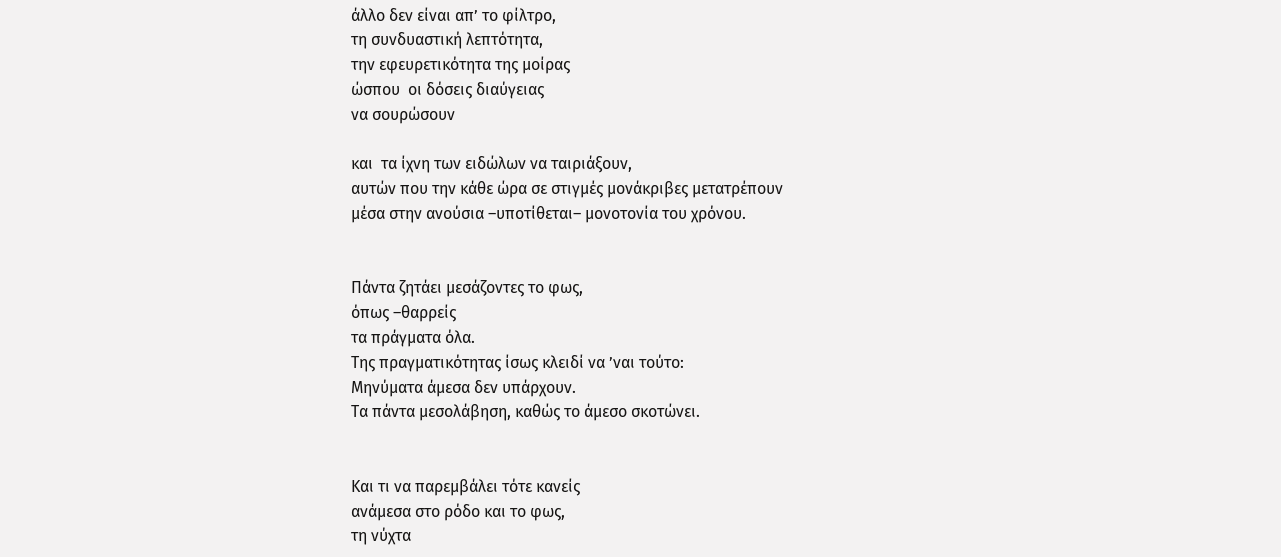άλλο δεν είναι απ’ το φίλτρο,
τη συνδυαστική λεπτότητα,
την εφευρετικότητα της μοίρας
ώσπου  οι δόσεις διαύγειας
να σουρώσουν

και  τα ίχνη των ειδώλων να ταιριάξουν,
αυτών που την κάθε ώρα σε στιγμές μονάκριβες μετατρέπουν
μέσα στην ανούσια –υποτίθεται– μονοτονία του χρόνου.


Πάντα ζητάει μεσάζοντες το φως,
όπως –θαρρείς
τα πράγματα όλα.
Της πραγματικότητας ίσως κλειδί να ’ναι τούτο:
Μηνύματα άμεσα δεν υπάρχουν.
Τα πάντα μεσολάβηση, καθώς το άμεσο σκοτώνει.


Και τι να παρεμβάλει τότε κανείς
ανάμεσα στο ρόδο και το φως,
τη νύχτα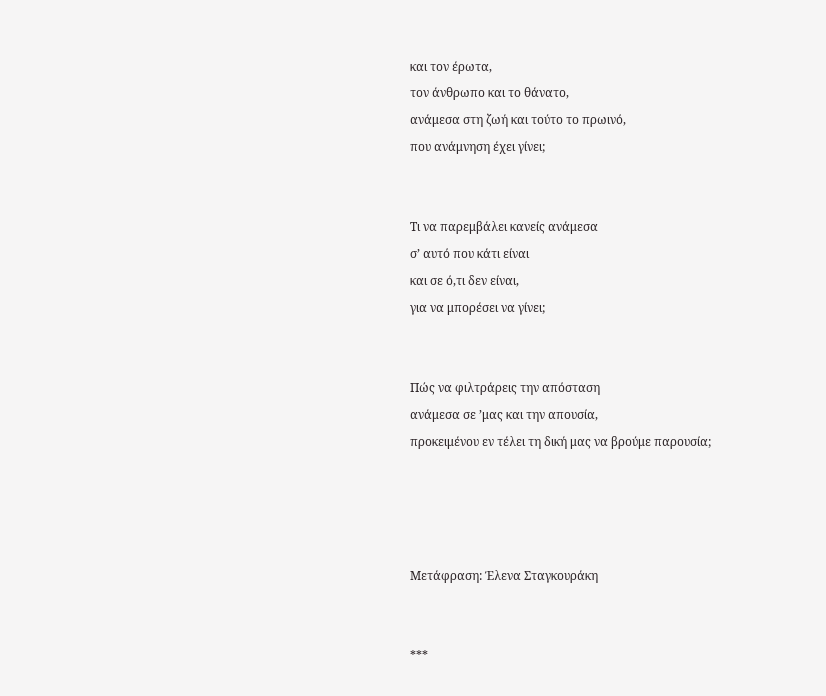και τον έρωτα,
τον άνθρωπο και το θάνατο,
ανάμεσα στη ζωή και τούτο το πρωινό,
που ανάμνηση έχει γίνει;


Τι να παρεμβάλει κανείς ανάμεσα
σ’ αυτό που κάτι είναι
και σε ό,τι δεν είναι,
για να μπορέσει να γίνει;


Πώς να φιλτράρεις την απόσταση
ανάμεσα σε ’μας και την απουσία,
προκειμένου εν τέλει τη δική μας να βρούμε παρουσία;




Μετάφραση: Έλενα Σταγκουράκη


***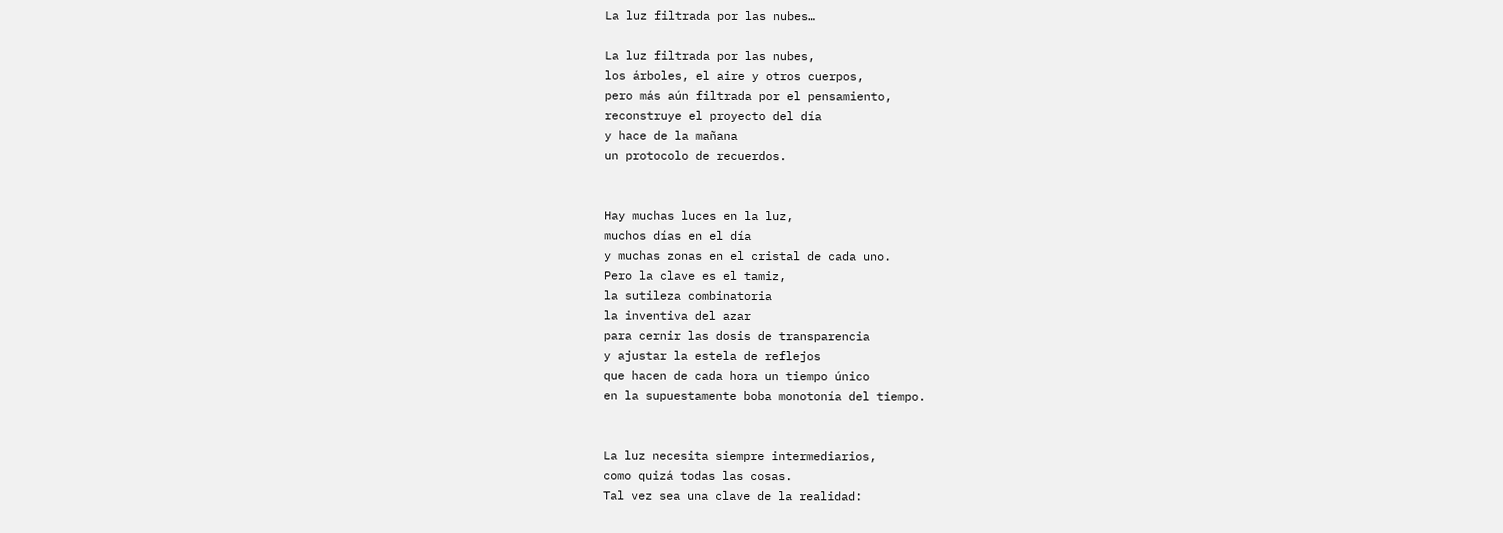La luz filtrada por las nubes…

La luz filtrada por las nubes,
los árboles, el aire y otros cuerpos,
pero más aún filtrada por el pensamiento,
reconstruye el proyecto del día
y hace de la mañana
un protocolo de recuerdos.


Hay muchas luces en la luz,
muchos días en el día
y muchas zonas en el cristal de cada uno.
Pero la clave es el tamiz,
la sutileza combinatoria
la inventiva del azar
para cernir las dosis de transparencia
y ajustar la estela de reflejos
que hacen de cada hora un tiempo único
en la supuestamente boba monotonía del tiempo.


La luz necesita siempre intermediarios,
como quizá todas las cosas.
Tal vez sea una clave de la realidad: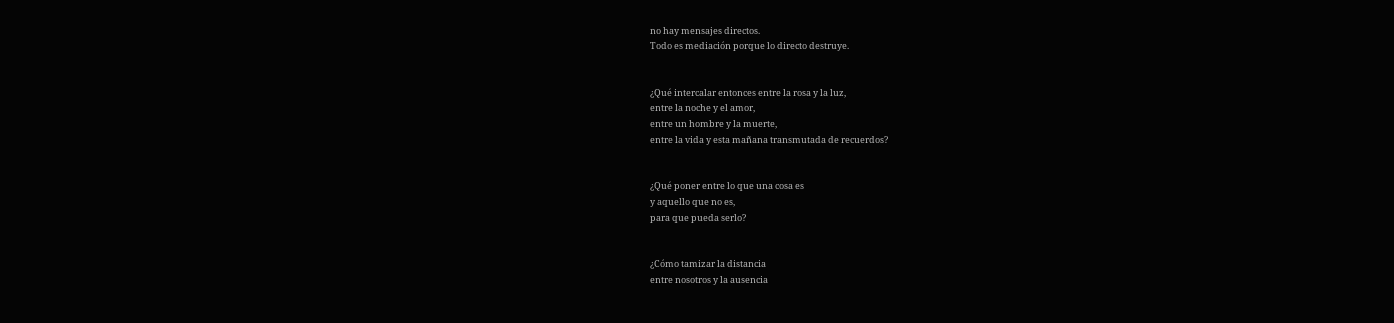no hay mensajes directos.
Todo es mediación porque lo directo destruye.


¿Qué intercalar entonces entre la rosa y la luz,
entre la noche y el amor,
entre un hombre y la muerte,
entre la vida y esta mañana transmutada de recuerdos?


¿Qué poner entre lo que una cosa es
y aquello que no es,
para que pueda serlo?


¿Cómo tamizar la distancia
entre nosotros y la ausencia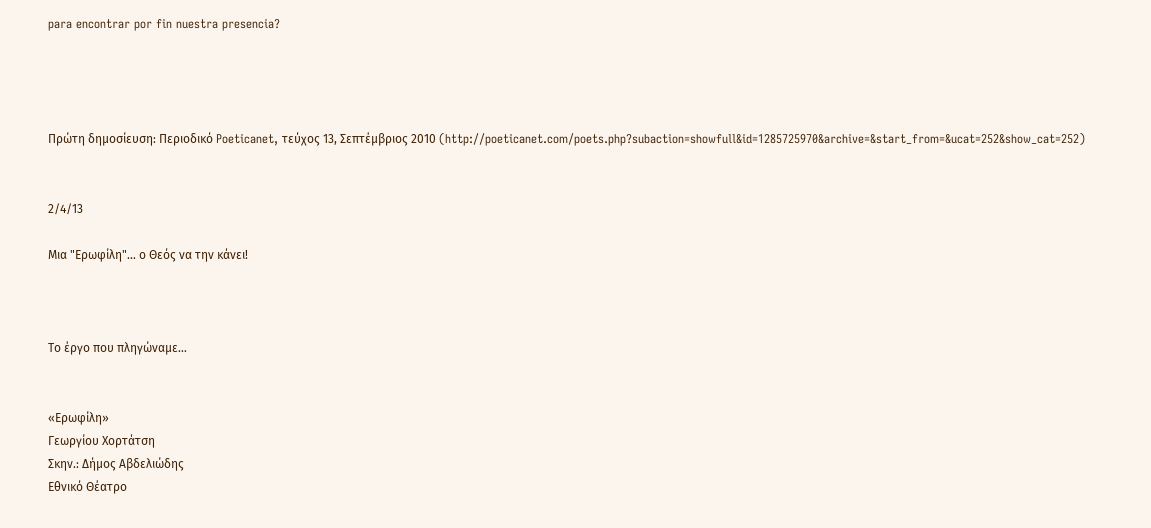para encontrar por fin nuestra presencia?




Πρώτη δημοσίευση: Περιοδικό Poeticanet, τεύχος 13, Σεπτέμβριος 2010 (http://poeticanet.com/poets.php?subaction=showfull&id=1285725970&archive=&start_from=&ucat=252&show_cat=252)


2/4/13

Μια "Ερωφίλη"... ο Θεός να την κάνει!



Το έργο που πληγώναμε…


«Ερωφίλη»
Γεωργίου Χορτάτση
Σκην.: Δήμος Αβδελιώδης
Εθνικό Θέατρο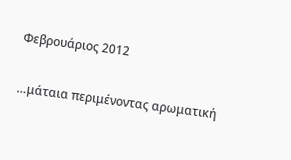Φεβρουάριος 2012

…μάταια περιμένοντας αρωματική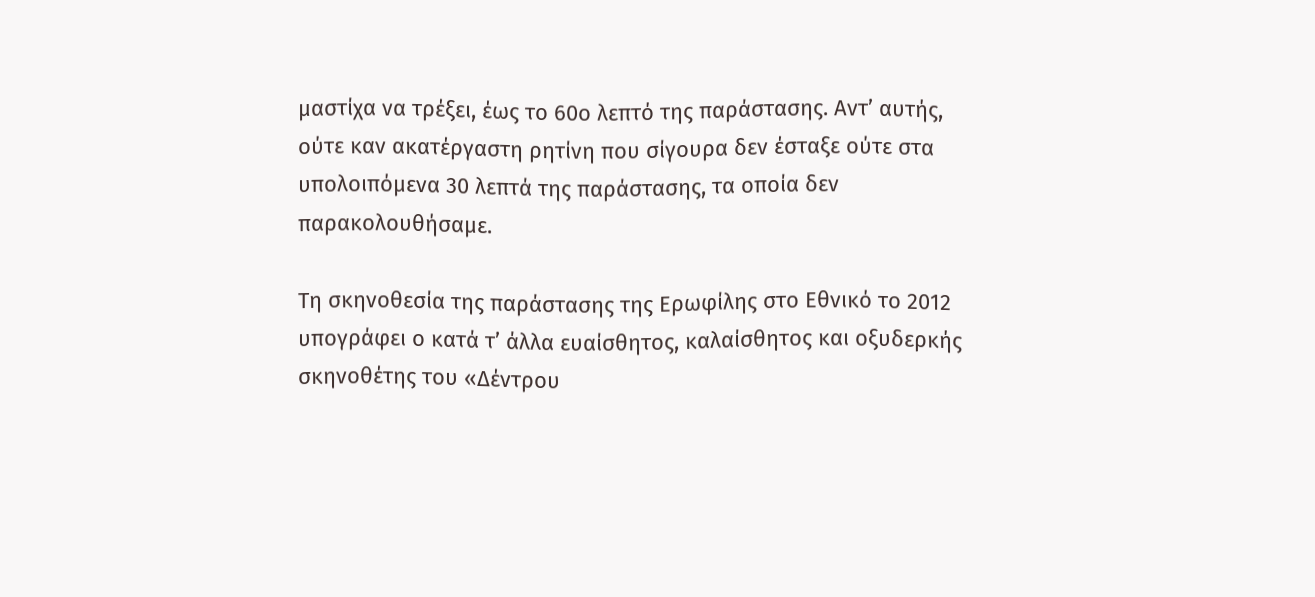μαστίχα να τρέξει, έως το 60ο λεπτό της παράστασης. Αντ’ αυτής, ούτε καν ακατέργαστη ρητίνη που σίγουρα δεν έσταξε ούτε στα υπολοιπόμενα 30 λεπτά της παράστασης, τα οποία δεν παρακολουθήσαμε.

Τη σκηνοθεσία της παράστασης της Ερωφίλης στο Εθνικό το 2012 υπογράφει ο κατά τ’ άλλα ευαίσθητος, καλαίσθητος και οξυδερκής σκηνοθέτης του «Δέντρου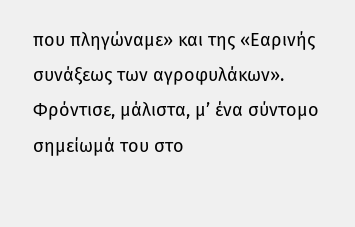που πληγώναμε» και της «Εαρινής συνάξεως των αγροφυλάκων». Φρόντισε, μάλιστα, μ’ ένα σύντομο σημείωμά του στο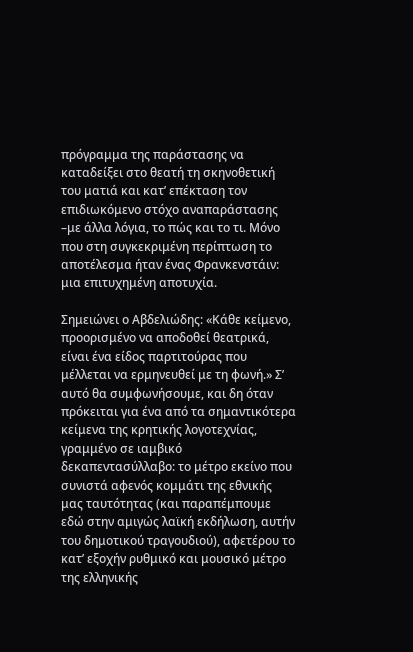πρόγραμμα της παράστασης να καταδείξει στο θεατή τη σκηνοθετική του ματιά και κατ’ επέκταση τον επιδιωκόμενο στόχο αναπαράστασης –με άλλα λόγια, το πώς και το τι. Μόνο που στη συγκεκριμένη περίπτωση το αποτέλεσμα ήταν ένας Φρανκενστάιν: μια επιτυχημένη αποτυχία.

Σημειώνει ο Αβδελιώδης: «Κάθε κείμενο, προορισμένο να αποδοθεί θεατρικά, είναι ένα είδος παρτιτούρας που μέλλεται να ερμηνευθεί με τη φωνή.» Σ’ αυτό θα συμφωνήσουμε, και δη όταν πρόκειται για ένα από τα σημαντικότερα κείμενα της κρητικής λογοτεχνίας, γραμμένο σε ιαμβικό δεκαπεντασύλλαβο: το μέτρο εκείνο που συνιστά αφενός κομμάτι της εθνικής μας ταυτότητας (και παραπέμπουμε εδώ στην αμιγώς λαϊκή εκδήλωση, αυτήν του δημοτικού τραγουδιού), αφετέρου το κατ’ εξοχήν ρυθμικό και μουσικό μέτρο της ελληνικής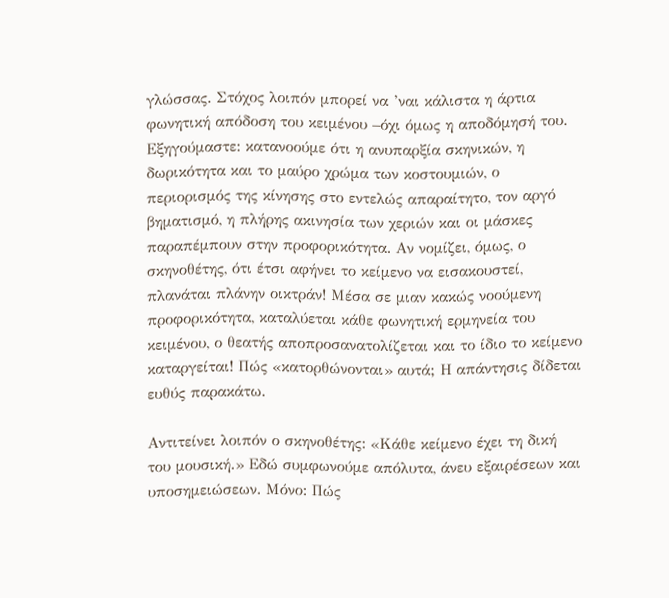γλώσσας. Στόχος λοιπόν μπορεί να ’ναι κάλιστα η άρτια φωνητική απόδοση του κειμένου –όχι όμως η αποδόμησή του. Εξηγούμαστε: κατανοούμε ότι η ανυπαρξία σκηνικών, η δωρικότητα και το μαύρο χρώμα των κοστουμιών, ο περιορισμός της κίνησης στο εντελώς απαραίτητο, τον αργό βηματισμό, η πλήρης ακινησία των χεριών και οι μάσκες παραπέμπουν στην προφορικότητα. Αν νομίζει, όμως, ο σκηνοθέτης, ότι έτσι αφήνει το κείμενο να εισακουστεί, πλανάται πλάνην οικτράν! Μέσα σε μιαν κακώς νοούμενη προφορικότητα, καταλύεται κάθε φωνητική ερμηνεία του κειμένου, ο θεατής αποπροσανατολίζεται και το ίδιο το κείμενο καταργείται! Πώς «κατορθώνονται» αυτά; Η απάντησις δίδεται ευθύς παρακάτω.

Αντιτείνει λοιπόν ο σκηνοθέτης: «Κάθε κείμενο έχει τη δική του μουσική.» Εδώ συμφωνούμε απόλυτα, άνευ εξαιρέσεων και υποσημειώσεων. Μόνο: Πώς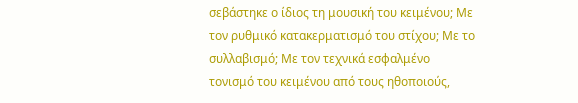σεβάστηκε ο ίδιος τη μουσική του κειμένου; Με τον ρυθμικό κατακερματισμό του στίχου; Με το συλλαβισμό; Με τον τεχνικά εσφαλμένο τονισμό του κειμένου από τους ηθοποιούς,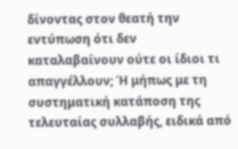δίνοντας στον θεατή την εντύπωση ότι δεν καταλαβαίνουν ούτε οι ίδιοι τι απαγγέλλουν; Ή μήπως με τη συστηματική κατάποση της τελευταίας συλλαβής, ειδικά από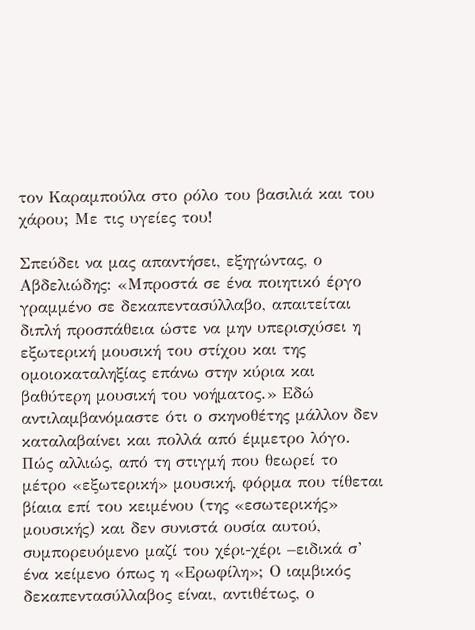τον Καραμπούλα στο ρόλο του βασιλιά και του χάρου; Με τις υγείες του!

Σπεύδει να μας απαντήσει, εξηγώντας, ο Αβδελιώδης: «Μπροστά σε ένα ποιητικό έργο γραμμένο σε δεκαπεντασύλλαβο, απαιτείται διπλή προσπάθεια ώστε να μην υπερισχύσει η εξωτερική μουσική του στίχου και της ομοιοκαταληξίας επάνω στην κύρια και βαθύτερη μουσική του νοήματος.» Εδώ αντιλαμβανόμαστε ότι ο σκηνοθέτης μάλλον δεν καταλαβαίνει και πολλά από έμμετρο λόγο. Πώς αλλιώς, από τη στιγμή που θεωρεί το μέτρο «εξωτερική» μουσική, φόρμα που τίθεται βίαια επί του κειμένου (της «εσωτερικής» μουσικής) και δεν συνιστά ουσία αυτού, συμπορευόμενο μαζί του χέρι-χέρι –ειδικά σ’ ένα κείμενο όπως η «Ερωφίλη»; Ο ιαμβικός δεκαπεντασύλλαβος είναι, αντιθέτως, ο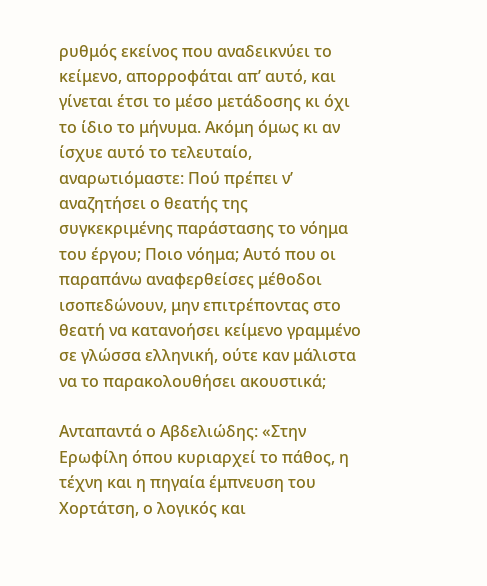ρυθμός εκείνος που αναδεικνύει το κείμενο, απορροφάται απ’ αυτό, και γίνεται έτσι το μέσο μετάδοσης κι όχι το ίδιο το μήνυμα. Ακόμη όμως κι αν ίσχυε αυτό το τελευταίο, αναρωτιόμαστε: Πού πρέπει ν’ αναζητήσει ο θεατής της συγκεκριμένης παράστασης το νόημα του έργου; Ποιο νόημα; Αυτό που οι παραπάνω αναφερθείσες μέθοδοι ισοπεδώνουν, μην επιτρέποντας στο θεατή να κατανοήσει κείμενο γραμμένο σε γλώσσα ελληνική, ούτε καν μάλιστα να το παρακολουθήσει ακουστικά;

Ανταπαντά ο Αβδελιώδης: «Στην Ερωφίλη όπου κυριαρχεί το πάθος, η τέχνη και η πηγαία έμπνευση του Χορτάτση, ο λογικός και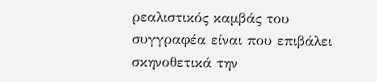ρεαλιστικός καμβάς του συγγραφέα είναι που επιβάλει σκηνοθετικά την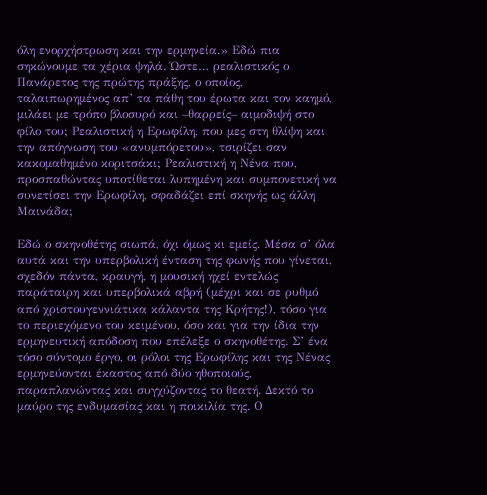όλη ενορχήστρωση και την ερμηνεία.» Εδώ πια σηκώνουμε τα χέρια ψηλά. Ώστε… ρεαλιστικός ο Πανάρετος της πρώτης πράξης, ο οποίος, ταλαιπωρημένος απ’ τα πάθη του έρωτα και τον καημό, μιλάει με τρόπο βλοσυρό και –θαρρείς– αιμοδιψή στο φίλο του; Ρεαλιστική η Ερωφίλη, που μες στη θλίψη και την απόγνωση του «ανυμπόρετου», τσιρίζει σαν κακομαθημένο κοριτσάκι; Ρεαλιστική η Νένα που, προσπαθώντας υποτίθεται λυπημένη και συμπονετική να συνετίσει την Ερωφίλη, σφαδάζει επί σκηνής ως άλλη Μαινάδα;

Εδώ ο σκηνοθέτης σιωπά, όχι όμως κι εμείς. Μέσα σ’ όλα αυτά και την υπερβολική ένταση της φωνής που γίνεται, σχεδόν πάντα, κραυγή, η μουσική ηχεί εντελώς παράταιρη και υπερβολικά αβρή (μέχρι και σε ρυθμό από χριστουγεννιάτικα κάλαντα της Κρήτης!), τόσο για το περιεχόμενο του κειμένου, όσο και για την ίδια την ερμηνευτική απόδοση που επέλεξε ο σκηνοθέτης. Σ’ ένα τόσο σύντομο έργο, οι ρόλοι της Ερωφίλης και της Νένας ερμηνεύονται έκαστος από δύο ηθοποιούς, παραπλανώντας και συγχύζοντας το θεατή. Δεκτό το μαύρο της ενδυμασίας και η ποικιλία της. Ο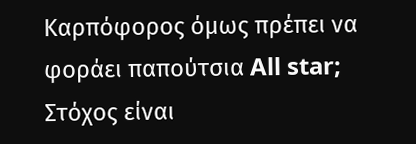Καρπόφορος όμως πρέπει να φοράει παπούτσια All star; Στόχος είναι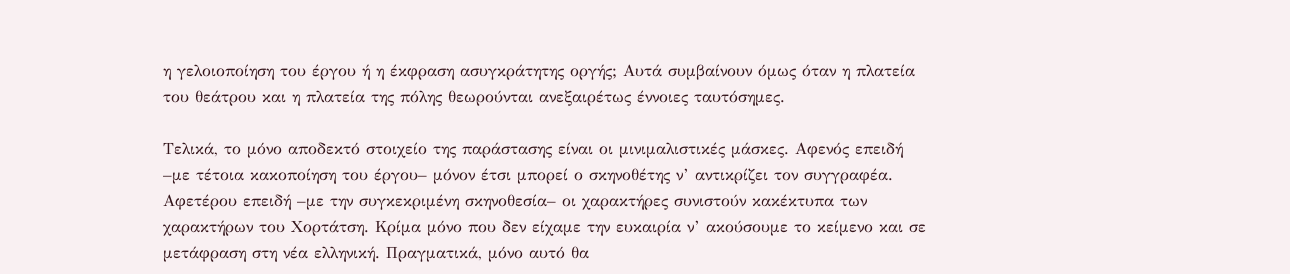η γελοιοποίηση του έργου ή η έκφραση ασυγκράτητης οργής; Αυτά συμβαίνουν όμως όταν η πλατεία του θεάτρου και η πλατεία της πόλης θεωρούνται ανεξαιρέτως έννοιες ταυτόσημες.

Τελικά, το μόνο αποδεκτό στοιχείο της παράστασης είναι οι μινιμαλιστικές μάσκες. Αφενός επειδή –με τέτοια κακοποίηση του έργου– μόνον έτσι μπορεί ο σκηνοθέτης ν’ αντικρίζει τον συγγραφέα. Αφετέρου επειδή –με την συγκεκριμένη σκηνοθεσία– οι χαρακτήρες συνιστούν κακέκτυπα των χαρακτήρων του Χορτάτση. Κρίμα μόνο που δεν είχαμε την ευκαιρία ν’ ακούσουμε το κείμενο και σε μετάφραση στη νέα ελληνική. Πραγματικά, μόνο αυτό θα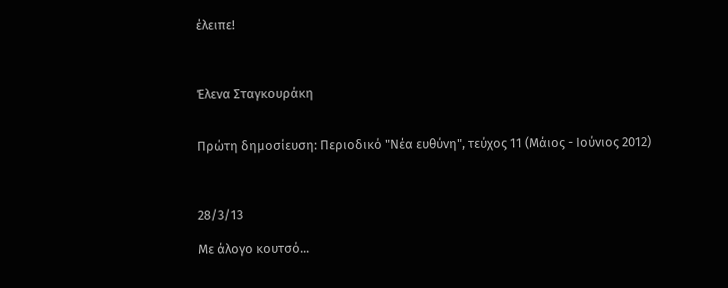έλειπε!



Έλενα Σταγκουράκη


Πρώτη δημοσίευση: Περιοδικό "Νέα ευθύνη", τεύχος 11 (Μάιος - Ιούνιος 2012)



28/3/13

Με άλογο κουτσό...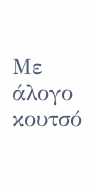Με άλογο κουτσό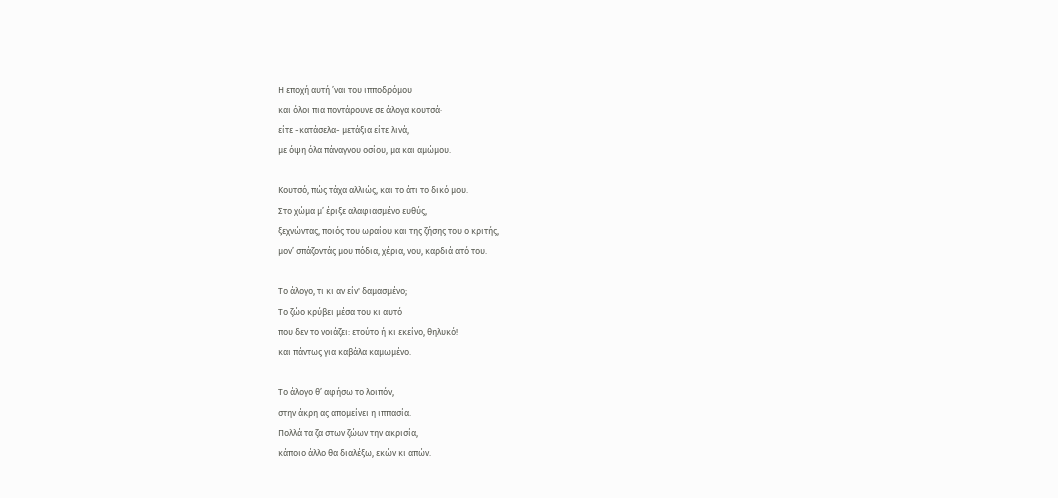Η εποχή αυτή ’ναι του ιπποδρόμου
και όλοι πια ποντάρουνε σε άλογα κουτσά·
είτε -κατάσελα- μετάξια είτε λινά,
με όψη όλα πάναγνου οσίου, μα και αμώμου.

Κουτσό, πώς τάχα αλλιώς, και το άτι το δικό μου.
Στο χώμα μ’ έριξε αλαφιασμένο ευθύς,
ξεχνώντας, ποιός του ωραίου και της ζήσης του ο κριτής,
μον’ σπάζοντάς μου πόδια, χέρια, νου, καρδιά ατό του.

Το άλογο, τι κι αν είν' δαμασμένο;
Το ζώο κρύβει μέσα του κι αυτό
που δεν το νοιάζει: ετούτο ή κι εκείνο, θηλυκό!
και πάντως για καβάλα καμωμένο.

Το άλογο θ’ αφήσω το λοιπόν,
στην άκρη ας απομείνει η ιππασία.
Πολλά τα ζα στων ζώων την ακρισία,
κάποιο άλλο θα διαλέξω, εκών κι απών.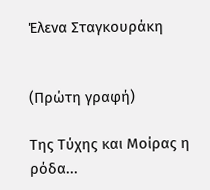Έλενα Σταγκουράκη


(Πρώτη γραφή)

Της Τύχης και Μοίρας η ρόδα...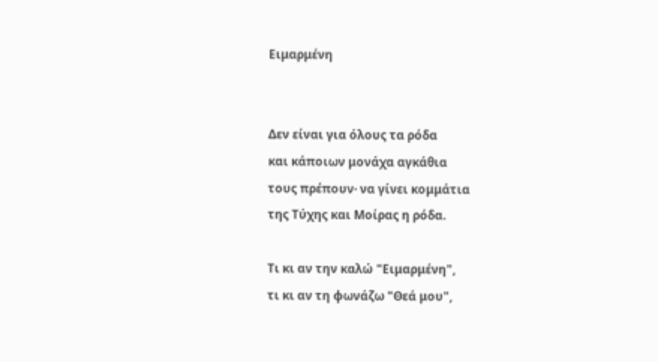Ειμαρμένη


Δεν είναι για όλους τα ρόδα
και κάποιων μονάχα αγκάθια
τους πρέπουν· να γίνει κομμάτια
της Τύχης και Μοίρας η ρόδα.

Τι κι αν την καλώ "Ειμαρμένη",
τι κι αν τη φωνάζω "Θεά μου",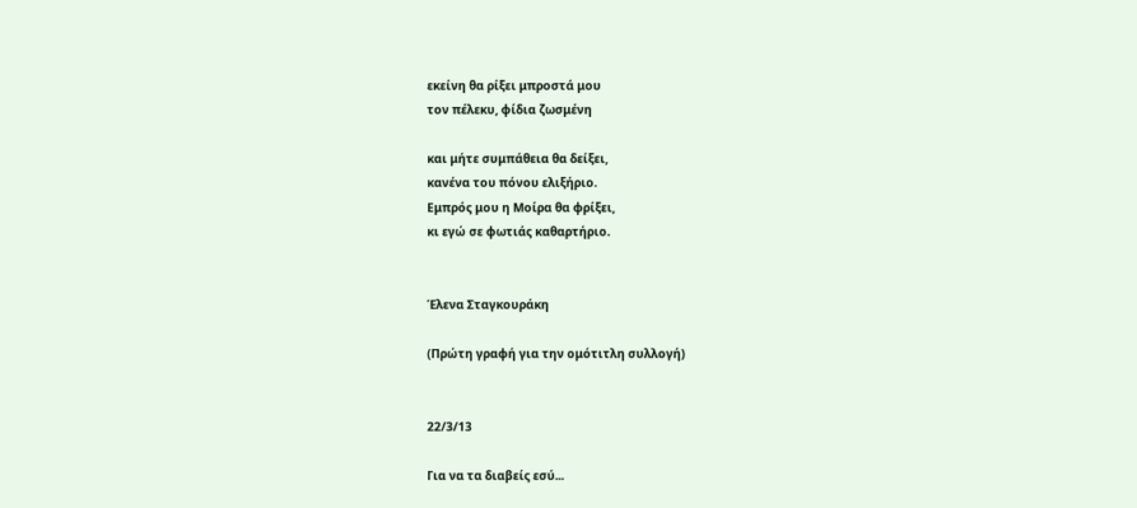εκείνη θα ρίξει μπροστά μου
τον πέλεκυ, φίδια ζωσμένη

και μήτε συμπάθεια θα δείξει,
κανένα του πόνου ελιξήριο.
Εμπρός μου η Μοίρα θα φρίξει,
κι εγώ σε φωτιάς καθαρτήριο.


Έλενα Σταγκουράκη

(Πρώτη γραφή για την ομότιτλη συλλογή)


22/3/13

Για να τα διαβείς εσύ...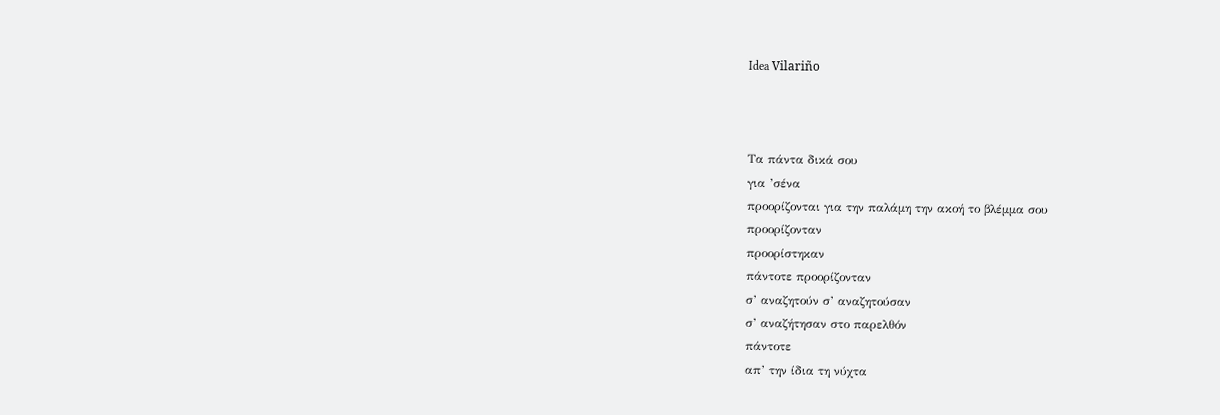Idea Vilariño



Τα πάντα δικά σου
για ’σένα
προορίζονται για την παλάμη την ακοή το βλέμμα σου
προορίζονταν
προορίστηκαν
πάντοτε προορίζονταν
σ’ αναζητούν σ’ αναζητούσαν
σ’ αναζήτησαν στο παρελθόν
πάντοτε
απ’ την ίδια τη νύχτα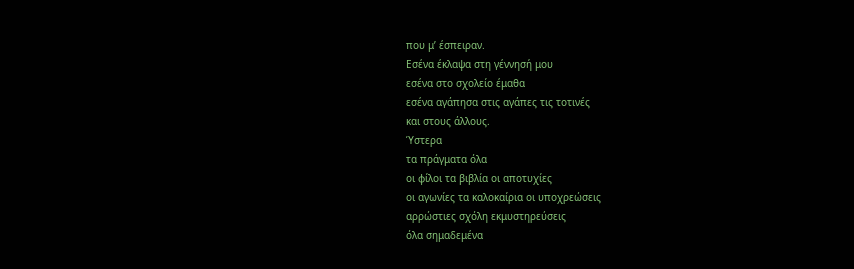που μ’ έσπειραν.
Εσένα έκλαψα στη γέννησή μου
εσένα στο σχολείο έμαθα
εσένα αγάπησα στις αγάπες τις τοτινές
και στους άλλους.
Ύστερα
τα πράγματα όλα
οι φίλοι τα βιβλία οι αποτυχίες
οι αγωνίες τα καλοκαίρια οι υποχρεώσεις
αρρώστιες σχόλη εκμυστηρεύσεις
όλα σημαδεμένα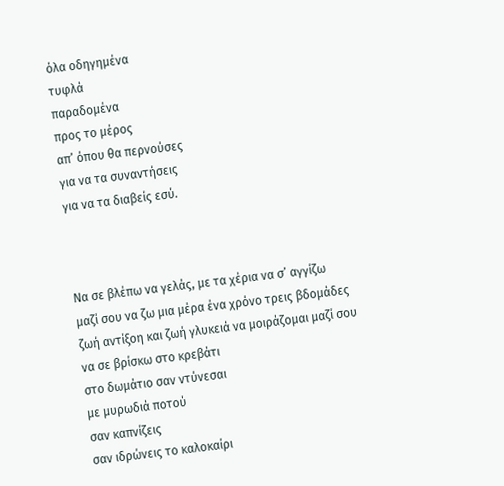όλα οδηγημένα
τυφλά
παραδομένα
προς το μέρος
απ’ όπου θα περνούσες
για να τα συναντήσεις
για να τα διαβείς εσύ.



Να σε βλέπω να γελάς, με τα χέρια να σ’ αγγίζω
μαζί σου να ζω μια μέρα ένα χρόνο τρεις βδομάδες
ζωή αντίξοη και ζωή γλυκειά να μοιράζομαι μαζί σου
να σε βρίσκω στο κρεβάτι
στο δωμάτιο σαν ντύνεσαι
με μυρωδιά ποτού
σαν καπνίζεις
σαν ιδρώνεις το καλοκαίρι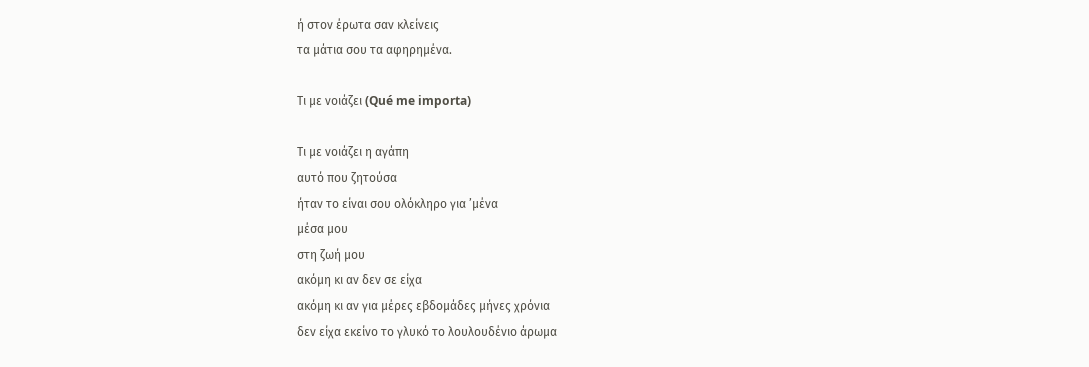ή στον έρωτα σαν κλείνεις
τα μάτια σου τα αφηρημένα.

Τι με νοιάζει (Qué me importa)

Τι με νοιάζει η αγάπη
αυτό που ζητούσα
ήταν το είναι σου ολόκληρο για ’μένα
μέσα μου
στη ζωή μου
ακόμη κι αν δεν σε είχα
ακόμη κι αν για μέρες εβδομάδες μήνες χρόνια
δεν είχα εκείνο το γλυκό το λουλουδένιο άρωμα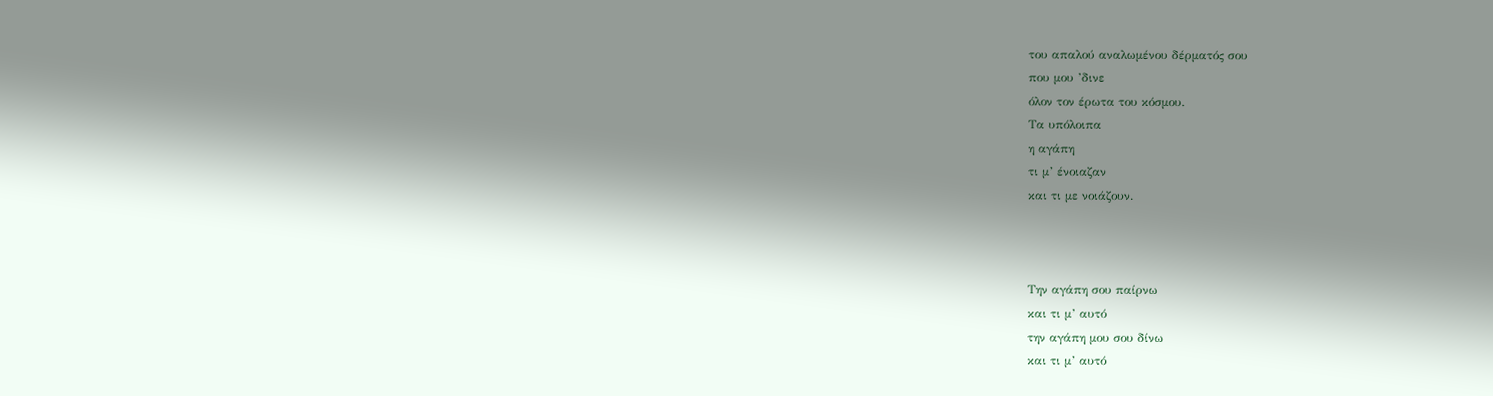του απαλού αναλωμένου δέρματός σου
που μου ’δινε
όλον τον έρωτα του κόσμου.
Τα υπόλοιπα
η αγάπη
τι μ’ ένοιαζαν
και τι με νοιάζουν.



Την αγάπη σου παίρνω
και τι μ’ αυτό
την αγάπη μου σου δίνω
και τι μ’ αυτό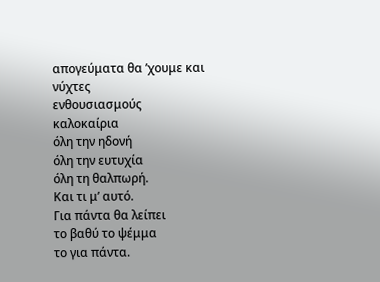απογεύματα θα ’χουμε και νύχτες
ενθουσιασμούς
καλοκαίρια
όλη την ηδονή
όλη την ευτυχία
όλη τη θαλπωρή.
Και τι μ’ αυτό.
Για πάντα θα λείπει
το βαθύ το ψέμμα
το για πάντα.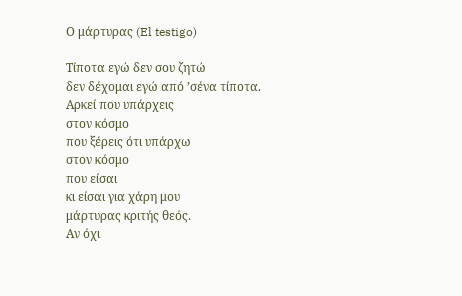Ο μάρτυρας (El testigo)

Τίποτα εγώ δεν σου ζητώ
δεν δέχομαι εγώ από ’σένα τίποτα.
Αρκεί που υπάρχεις
στον κόσμο
που ξέρεις ότι υπάρχω
στον κόσμο
που είσαι
κι είσαι για χάρη μου
μάρτυρας κριτής θεός.
Αν όχι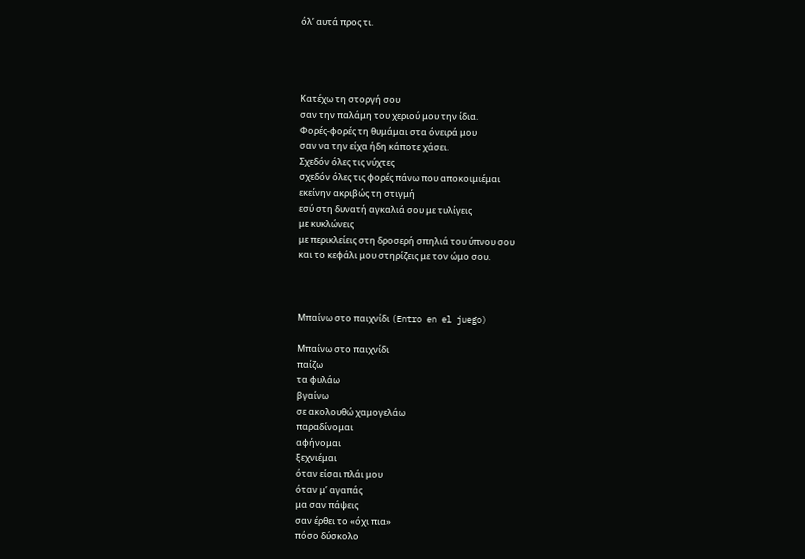όλ’ αυτά προς τι.




Κατέχω τη στοργή σου
σαν την παλάμη του χεριού μου την ίδια.
Φορές-φορές τη θυμάμαι στα όνειρά μου
σαν να την είχα ήδη κάποτε χάσει.
Σχεδόν όλες τις νύχτες
σχεδόν όλες τις φορές πάνω που αποκοιμιέμαι
εκείνην ακριβώς τη στιγμή
εσύ στη δυνατή αγκαλιά σου με τυλίγεις
με κυκλώνεις
με περικλείεις στη δροσερή σπηλιά του ύπνου σου
και το κεφάλι μου στηρίζεις με τον ώμο σου.



Μπαίνω στο παιχνίδι (Entro en el juego)

Μπαίνω στο παιχνίδι
παίζω
τα φυλάω
βγαίνω
σε ακολουθώ χαμογελάω
παραδίνομαι
αφήνομαι
ξεχνιέμαι
όταν είσαι πλάι μου
όταν μ’ αγαπάς
μα σαν πάψεις
σαν έρθει το «όχι πια»
πόσο δύσκολο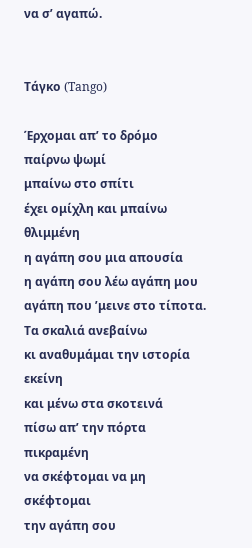να σ’ αγαπώ.


Τάγκο (Tango)

Έρχομαι απ’ το δρόμο
παίρνω ψωμί
μπαίνω στο σπίτι
έχει ομίχλη και μπαίνω θλιμμένη
η αγάπη σου μια απουσία
η αγάπη σου λέω αγάπη μου
αγάπη που ’μεινε στο τίποτα.
Τα σκαλιά ανεβαίνω
κι αναθυμάμαι την ιστορία εκείνη
και μένω στα σκοτεινά
πίσω απ’ την πόρτα
πικραμένη
να σκέφτομαι να μη σκέφτομαι
την αγάπη σου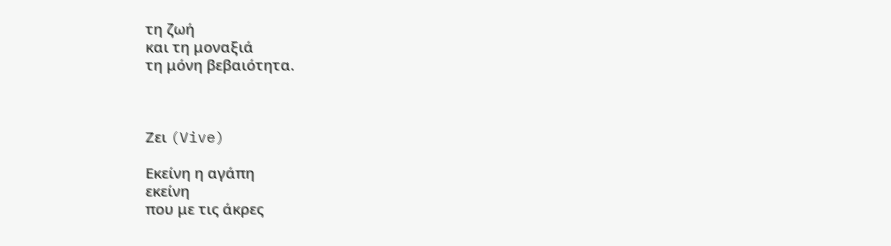τη ζωή
και τη μοναξιά
τη μόνη βεβαιότητα.



Ζει (Vive)

Εκείνη η αγάπη
εκείνη
που με τις άκρες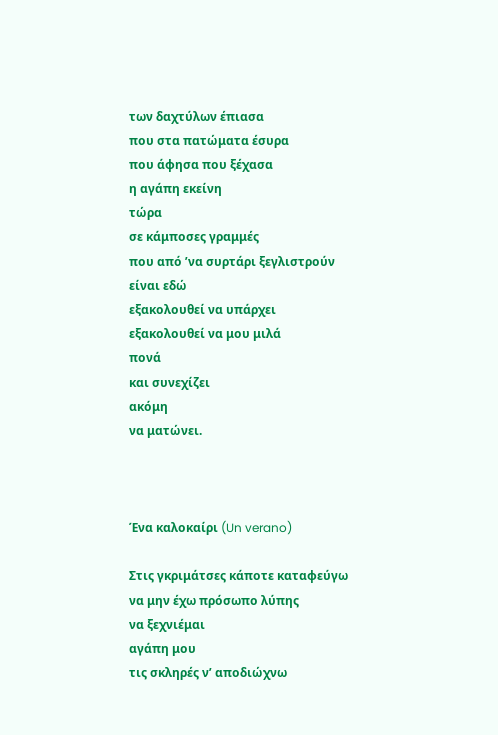των δαχτύλων έπιασα
που στα πατώματα έσυρα
που άφησα που ξέχασα
η αγάπη εκείνη
τώρα
σε κάμποσες γραμμές
που από ’να συρτάρι ξεγλιστρούν
είναι εδώ
εξακολουθεί να υπάρχει
εξακολουθεί να μου μιλά
πονά
και συνεχίζει
ακόμη
να ματώνει.



Ένα καλοκαίρι (Un verano)

Στις γκριμάτσες κάποτε καταφεύγω
να μην έχω πρόσωπο λύπης
να ξεχνιέμαι
αγάπη μου
τις σκληρές ν’ αποδιώχνω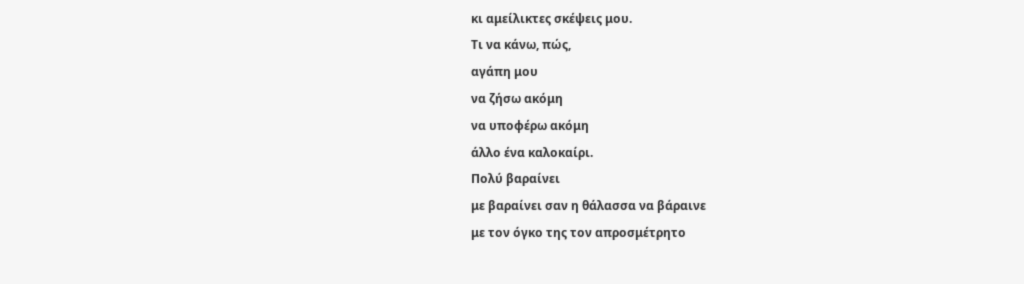κι αμείλικτες σκέψεις μου.
Τι να κάνω, πώς,
αγάπη μου
να ζήσω ακόμη
να υποφέρω ακόμη
άλλο ένα καλοκαίρι.
Πολύ βαραίνει
με βαραίνει σαν η θάλασσα να βάραινε
με τον όγκο της τον απροσμέτρητο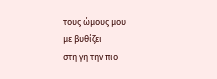τους ώμους μου
με βυθίζει
στη γη την πιο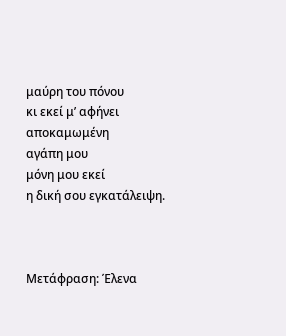μαύρη του πόνου
κι εκεί μ’ αφήνει
αποκαμωμένη
αγάπη μου
μόνη μου εκεί
η δική σου εγκατάλειψη.



Μετάφραση: Έλενα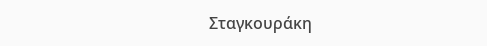Σταγκουράκη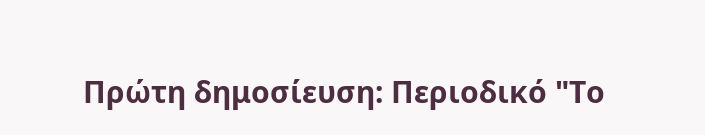Πρώτη δημοσίευση: Περιοδικό "Το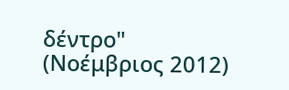δέντρο" (Νοέμβριος 2012)